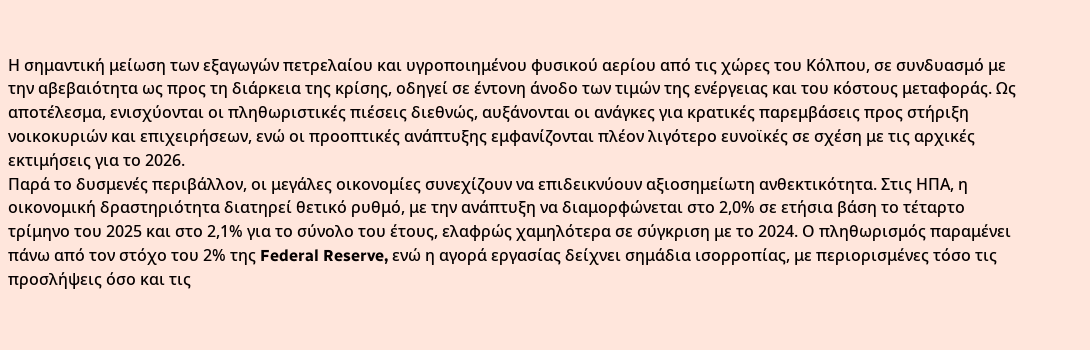Η σημαντική μείωση των εξαγωγών πετρελαίου και υγροποιημένου φυσικού αερίου από τις χώρες του Κόλπου, σε συνδυασμό με την αβεβαιότητα ως προς τη διάρκεια της κρίσης, οδηγεί σε έντονη άνοδο των τιμών της ενέργειας και του κόστους μεταφοράς. Ως αποτέλεσμα, ενισχύονται οι πληθωριστικές πιέσεις διεθνώς, αυξάνονται οι ανάγκες για κρατικές παρεμβάσεις προς στήριξη νοικοκυριών και επιχειρήσεων, ενώ οι προοπτικές ανάπτυξης εμφανίζονται πλέον λιγότερο ευνοϊκές σε σχέση με τις αρχικές εκτιμήσεις για το 2026.
Παρά το δυσμενές περιβάλλον, οι μεγάλες οικονομίες συνεχίζουν να επιδεικνύουν αξιοσημείωτη ανθεκτικότητα. Στις ΗΠΑ, η οικονομική δραστηριότητα διατηρεί θετικό ρυθμό, με την ανάπτυξη να διαμορφώνεται στο 2,0% σε ετήσια βάση το τέταρτο τρίμηνο του 2025 και στο 2,1% για το σύνολο του έτους, ελαφρώς χαμηλότερα σε σύγκριση με το 2024. Ο πληθωρισμός παραμένει πάνω από τον στόχο του 2% της Federal Reserve, ενώ η αγορά εργασίας δείχνει σημάδια ισορροπίας, με περιορισμένες τόσο τις προσλήψεις όσο και τις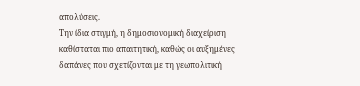απολύσεις.
Την ίδια στιγμή, η δημοσιονομική διαχείριση καθίσταται πιο απαιτητική, καθώς οι αυξημένες δαπάνες που σχετίζονται με τη γεωπολιτική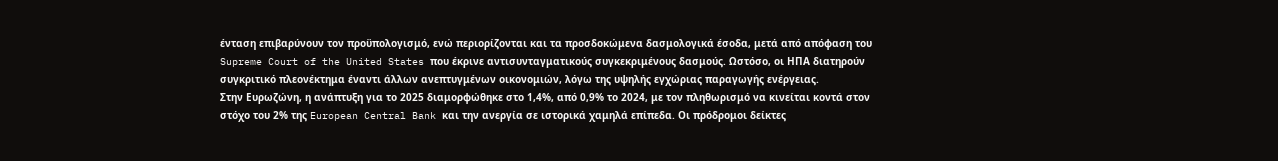ένταση επιβαρύνουν τον προϋπολογισμό, ενώ περιορίζονται και τα προσδοκώμενα δασμολογικά έσοδα, μετά από απόφαση του Supreme Court of the United States που έκρινε αντισυνταγματικούς συγκεκριμένους δασμούς. Ωστόσο, οι ΗΠΑ διατηρούν συγκριτικό πλεονέκτημα έναντι άλλων ανεπτυγμένων οικονομιών, λόγω της υψηλής εγχώριας παραγωγής ενέργειας.
Στην Ευρωζώνη, η ανάπτυξη για το 2025 διαμορφώθηκε στο 1,4%, από 0,9% το 2024, με τον πληθωρισμό να κινείται κοντά στον στόχο του 2% της European Central Bank και την ανεργία σε ιστορικά χαμηλά επίπεδα. Οι πρόδρομοι δείκτες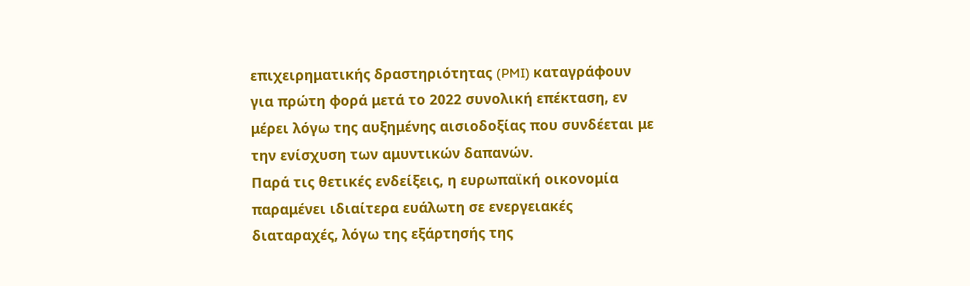επιχειρηματικής δραστηριότητας (PMI) καταγράφουν για πρώτη φορά μετά το 2022 συνολική επέκταση, εν μέρει λόγω της αυξημένης αισιοδοξίας που συνδέεται με την ενίσχυση των αμυντικών δαπανών.
Παρά τις θετικές ενδείξεις, η ευρωπαϊκή οικονομία παραμένει ιδιαίτερα ευάλωτη σε ενεργειακές διαταραχές, λόγω της εξάρτησής της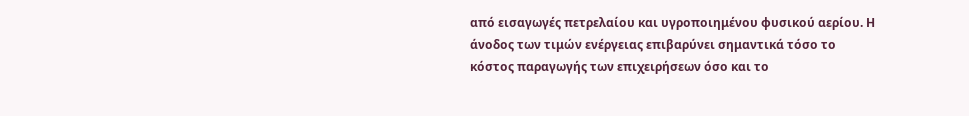από εισαγωγές πετρελαίου και υγροποιημένου φυσικού αερίου. Η άνοδος των τιμών ενέργειας επιβαρύνει σημαντικά τόσο το κόστος παραγωγής των επιχειρήσεων όσο και το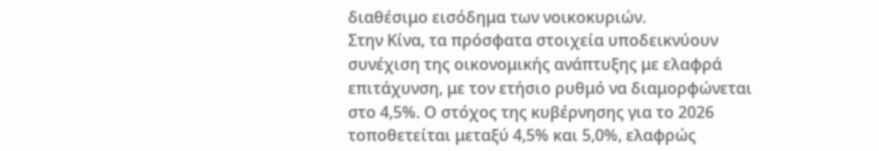διαθέσιμο εισόδημα των νοικοκυριών.
Στην Κίνα, τα πρόσφατα στοιχεία υποδεικνύουν συνέχιση της οικονομικής ανάπτυξης με ελαφρά επιτάχυνση, με τον ετήσιο ρυθμό να διαμορφώνεται στο 4,5%. Ο στόχος της κυβέρνησης για το 2026 τοποθετείται μεταξύ 4,5% και 5,0%, ελαφρώς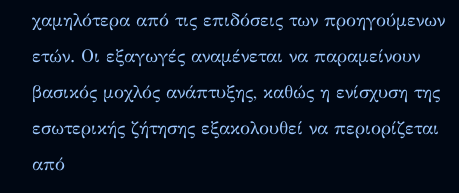χαμηλότερα από τις επιδόσεις των προηγούμενων ετών. Οι εξαγωγές αναμένεται να παραμείνουν βασικός μοχλός ανάπτυξης, καθώς η ενίσχυση της εσωτερικής ζήτησης εξακολουθεί να περιορίζεται από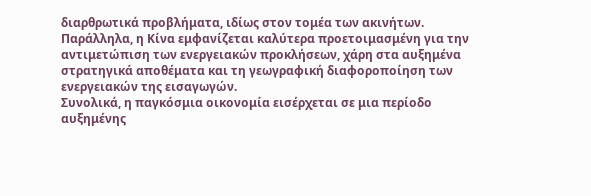διαρθρωτικά προβλήματα, ιδίως στον τομέα των ακινήτων.
Παράλληλα, η Κίνα εμφανίζεται καλύτερα προετοιμασμένη για την αντιμετώπιση των ενεργειακών προκλήσεων, χάρη στα αυξημένα στρατηγικά αποθέματα και τη γεωγραφική διαφοροποίηση των ενεργειακών της εισαγωγών.
Συνολικά, η παγκόσμια οικονομία εισέρχεται σε μια περίοδο αυξημένης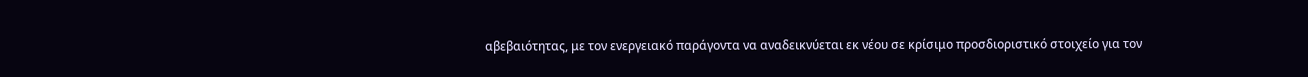αβεβαιότητας, με τον ενεργειακό παράγοντα να αναδεικνύεται εκ νέου σε κρίσιμο προσδιοριστικό στοιχείο για τον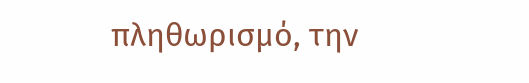πληθωρισμό, την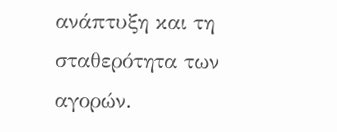ανάπτυξη και τη σταθερότητα των αγορών.